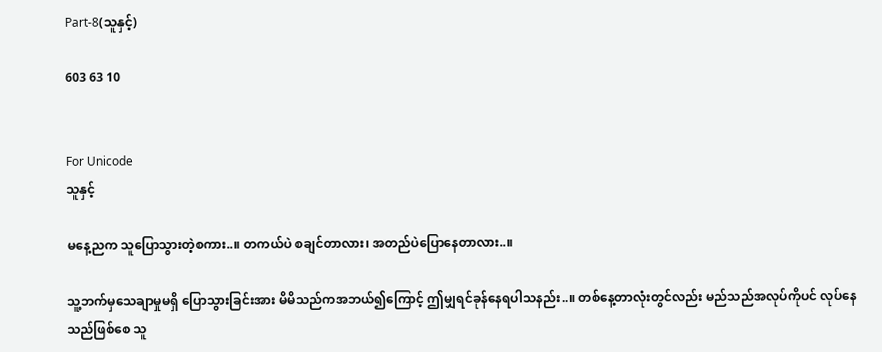Part-8(သူနှင့်)

603 63 10


For Unicode
သူနှင့်

မနေ့ညက သူပြောသွားတဲ့စကား..။ တကယ်ပဲ စချင်တာလား၊ အတည်ပဲပြောနေတာလား..။

သူ့ဘက်မှသေချာမှုမရှိ ပြောသွားခြင်းအား မိမိသည်ကအဘယ်၍ကြောင့် ဤမျှရင်ခုန်နေရပါသနည်း..။ တစ်နေ့တာလုံးတွင်လည်း မည်သည်အလုပ်ကိုပင် လုပ်နေသည်ဖြစ်စေ သူ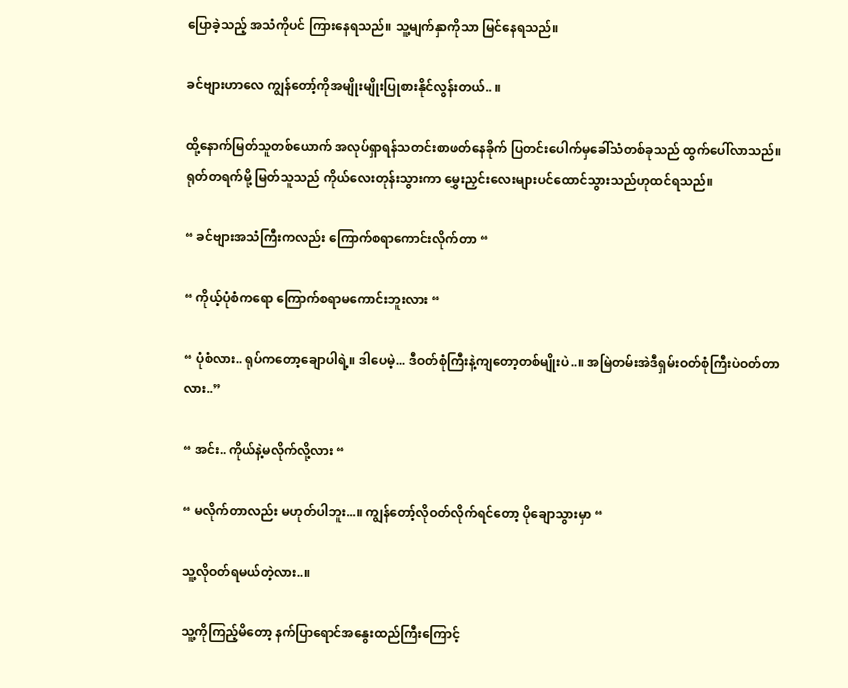ပြောခဲ့သည့် အသံကိုပင် ကြားနေရသည်။ သူ့မျက်နှာကိုသာ မြင်နေရသည်။

ခင်ဗျားဟာ‌လေ ကျွန်တော့်ကိုအမျိုးမျိုးပြုစားနိုင်လွန်းတယ်.. ။

ထို့နောက်မြတ်သူတစ်ယောက် အလုပ်ရှာရန်သတင်းစာဖတ်နေခိုက် ပြတင်းပေါက်မှခေါ်သံတစ်ခုသည် ထွက်ပေါ်လာသည်။ ရုတ်တရက်မို့ မြတ်သူသည် ကိုယ်လေးတုန်းသွားကာ မွှေးညှင်းလေးများပင်ထောင်သွားသည်ဟုထင်ရသည်။

“ ခင်ဗျားအသံကြီးကလည်း ကြောက်စရာကောင်းလိုက်တာ “

“ ကိုယ့်ပုံစံကရော ကြောက်စရာမကောင်းဘူးလား “

“ ပုံစံလား.. ရုပ်ကတော့‌ချောပါရဲ့။ ဒါပေမဲ့... ဒီဝတ်စုံကြီးနဲ့ကျတော့တစ်မျိုးပဲ..။ အမြဲတမ်းအဲဒီရှမ်းဝတ်စုံကြီးပဲဝတ်တာလား..”

“ အင်း.. ကိုယ်နဲ့မလိုက်လို့လား “

“ မလိုက်တာလည်း မဟုတ်ပါဘူး...။ ကျွန်တော့်လိုဝတ်လိုက်ရင်တော့ ပိုချောသွားမှာ “

သူ့လိုဝတ်ရမယ်တဲ့လား..။

သူ့ကိုကြည့်မိတော့ နက်ပြာရောင်အနွေးထည်ကြီးကြောင့်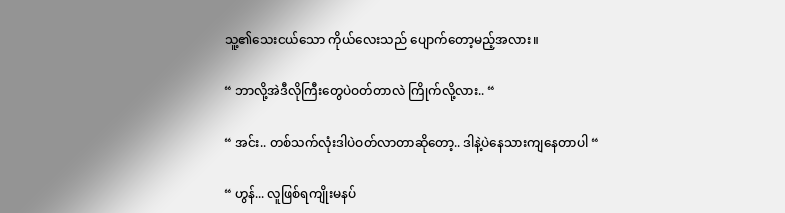သူ့၏သေးငယ်သော ကိုယ်လေးသည် ပျောက်တော့မည့်အလား။

“ ဘာလို့အဲဒီလိုကြီးတွေပဲဝတ်တာလဲ ကြိုက်လို့လား.. “

“ အင်း.. တစ်သက်လုံးဒါပဲဝတ်လာတာဆိုတော့.. ဒါနဲ့ပဲနေသားကျနေတာပါ “

“ ဟွန်... လူဖြစ်ရကျိုးမနပ်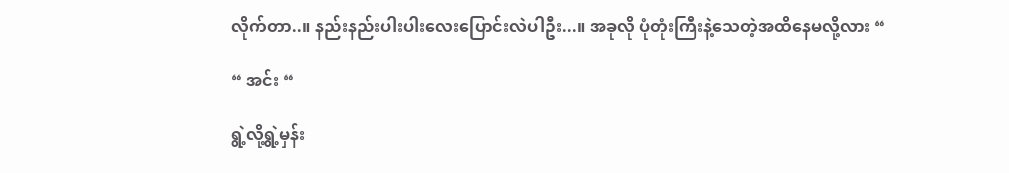လိုက်တာ..။ နည်းနည်းပါးပါးလေးပြောင်းလဲပါဦး...။ အခုလို ပုံတုံးကြီးနဲ့သေတဲ့အထိနေမလို့လား “

“ အင်း “

ရွဲ့လို့ရွဲ့မှန်း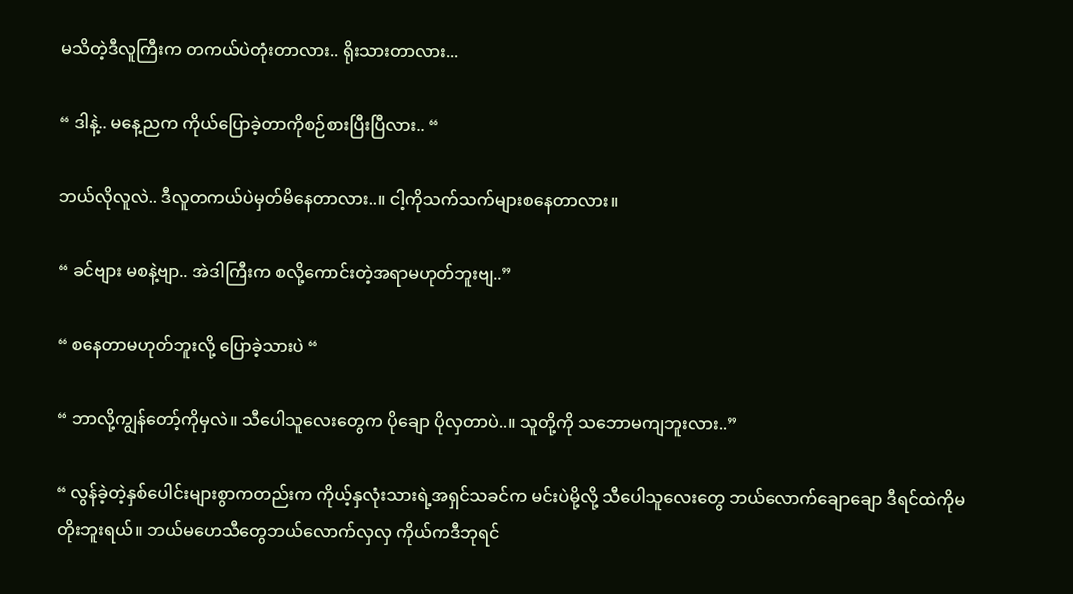မသိတဲ့ဒီလူကြီးက တကယ်ပဲတုံးတာလား.. ရိုးသားတာလား...

“ ဒါနဲ့.. မနေ့ညက ကိုယ်ပြောခဲ့တာကိုစဉ်စားပြီးပြီလား.. “

ဘယ်လိုလူလဲ.. ဒီလူတကယ်ပဲမှတ်မိနေတာလား..။ ငါ့ကိုသက်သက်များစနေတာလား။

“ ခင်ဗျား မစနဲ့ဗျာ.. အဲဒါကြီးက စလို့ကောင်းတဲ့အရာမဟုတ်ဘူးဗျ..”

“ စနေတာမဟုတ်ဘူးလို့ ပြောခဲ့သားပဲ “

“ ဘာလို့ကျွန်တော့်ကိုမှလဲ။ သီပေါသူလေးတွေက ပိုချော ပိုလှတာပဲ..။ သူတို့ကို သဘောမကျဘူးလား..”

“ လွန်ခဲ့တဲ့နှစ်ပေါင်းများစွာကတည်းက ကိုယ့်နှလုံးသားရဲ့အရှင်သခင်က မင်းပဲမို့လို့ သီပေါသူလေးတွေ ဘယ်လောက်ချောချော ဒီရင်ထဲကိုမတိုးဘူးရယ်။ ဘယ်မဟေသီတွေဘယ်လောက်လှလှ ကိုယ်ကဒီဘုရင်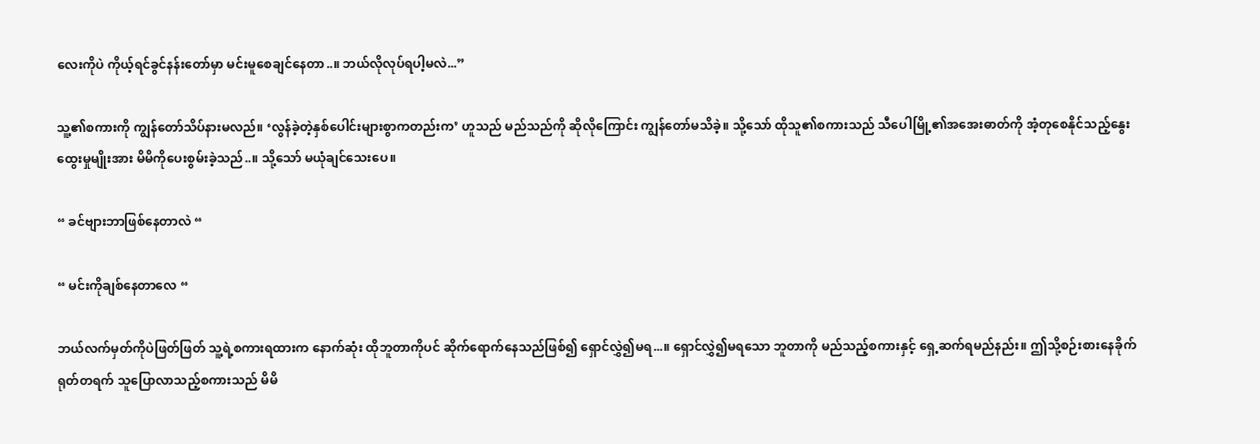လေးကိုပဲ ကိုယ့်ရင်ခွင်နန်းတော်မှာ မင်းမူစေချင်နေတာ..။ ဘယ်လိုလုပ်ရပါ့မလဲ...”

သူ့၏စကားကို ကျွန်တော်သိပ်နားမလည်။ ‘လွန်ခဲ့တဲ့နှစ်ပေါင်းများစွာကတည်းက’ ဟူသည် မည်သည်ကို ဆိုလိုကြောင်း ကျွန်တော်မသိခဲ့။ သို့သော် ထိုသူ၏စကားသည် သီပေါမြို့၏အအေးဓာတ်ကို အံ့တုစေနိုင်သည့်နွေးထွေးမှုမျိုးအား မိမိကိုပေးစွမ်းခဲ့သည်..။ သို့သော် မယုံချင်သေးပေ။

“ ခင်ဗျားဘာဖြစ်နေတာလဲ “

“ မင်းကိုချစ်နေတာလေ “

ဘယ်လက်မှတ်ကိုပဲဖြတ်ဖြတ် သူ့ရဲ့စကားရထားက နောက်ဆုံး ထိုဘူတာကိုပင် ဆိုက်ရောက်နေသည်ဖြစ်၍ ရှောင်လွှဲ၍မရ...။ ရှောင်လွှဲ၍မရသော ဘူတာကို မည်သည့်စကားနှင့် ရှေ့ဆက်ရမည်နည်း။ ဤသို့စဉ်းစားနေခိုက် ရုတ်တရက် သူပြောလာသည့်စကားသည် မိမိ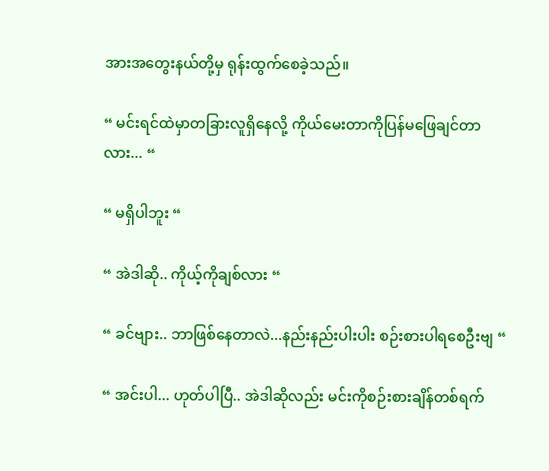အားအတွေးနယ်တို့မှ ရုန်းထွက်စေခဲ့သည်။

“ မင်းရင်ထဲမှာတခြားလူရှိနေလို့ ကိုယ်မေးတာကိုပြန်မဖြေချင်တာလား... “

“ မရှိပါဘူး “

“ အဲဒါဆို.. ကိုယ့်ကိုချစ်လား “

“ ခင်ဗျား.. ဘာဖြစ်နေတာလဲ...နည်းနည်းပါးပါး စဉ်းစားပါရစေဦးဗျ “

“ အင်းပါ... ဟုတ်ပါပြီ.. အဲဒါဆိုလည်း မင်းကိုစဉ်းစားချိန်တစ်ရက်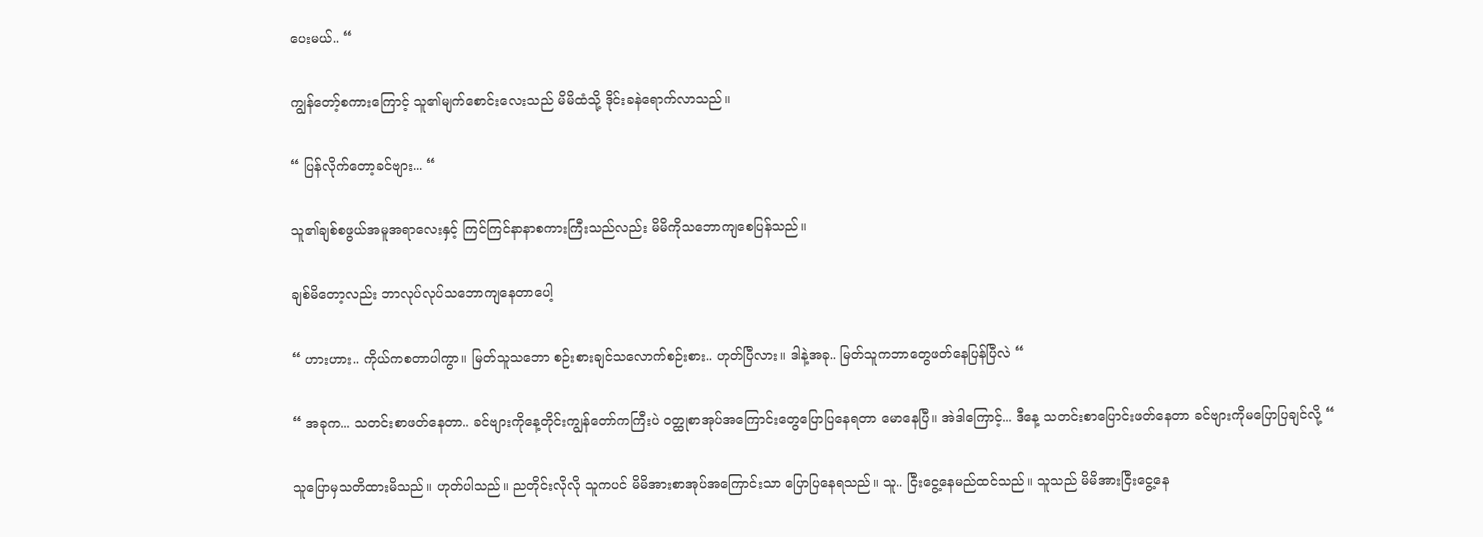ပေးမယ်.. “

ကျွန်တော့်စကားကြောင့် သူ၏မျက်စောင်းလေးသည် မိမိထံသို့ ဒိုင်းခနဲရောက်လာသည်။

“ ပြန်လိုက်တော့ခင်ဗျား... “

သူ၏ချစ်စဖွယ်အမူအရာလေးနှင့် ကြင်ကြင်နာနာစကားကြီးသည်လည်း မိမိကိုသဘောကျစေပြန်သည်။

ချစ်မိတော့လည်း ဘာလုပ်လုပ်သဘောကျနေတာပေါ့

“ ဟားဟား.. ကိုယ်ကစတာပါကွာ။ မြတ်သူသဘော စဉ်းစားချင်သလောက်စဉ်းစား.. ဟုတ်ပြီလား။ ဒါနဲ့အခု.. မြတ်သူကဘာတွေဖတ်နေပြန်ပြီလဲ “

“ အခုက... သတင်းစာဖတ်နေတာ.. ခင်ဗျားကိုနေ့တိုင်းကျွန်တော်ကကြီးပဲ ဝတ္ထုစာအုပ်အကြောင်းတွေပြောပြနေရတာ မောနေပြီ။ အဲဒါကြောင့်... ဒီနေ့ သတင်းစာပြောင်းဖတ်နေတာ ခင်ဗျားကိုမပြောပြချင်လို့ “

သူပြောမှသတိထားမိသည်။ ဟုတ်ပါသည်။ ညတိုင်းလိုလို သူကပင် မိမိအားစာအုပ်အကြောင်းသာ ပြောပြနေရသည်။ သူ.. ငြီးငွေ့နေမည်ထင်သည်။ သူသည် မိမိအားငြီးငွေ့နေ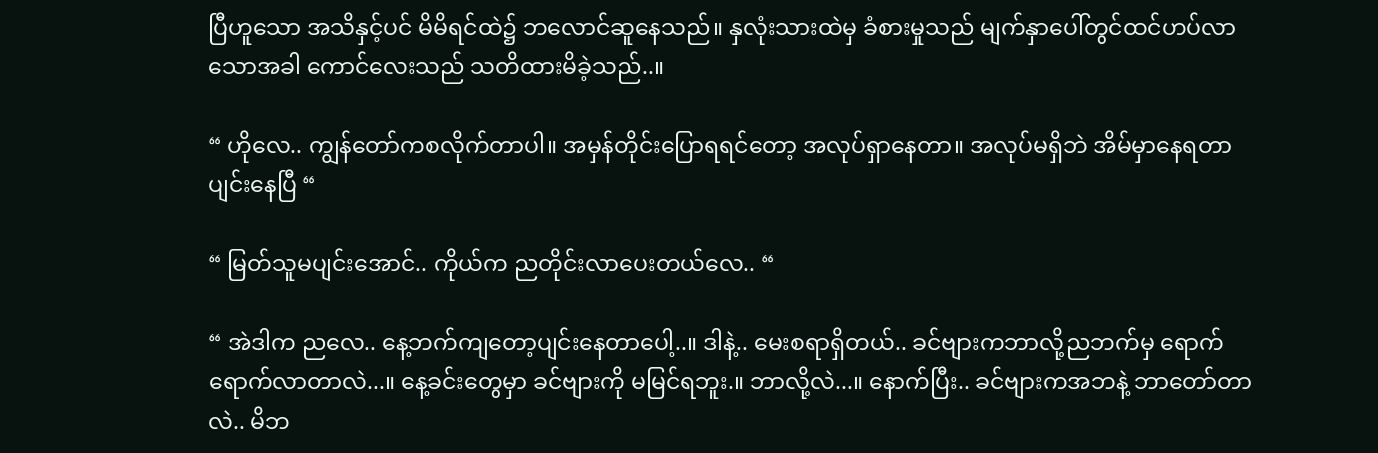ပြီဟူသော အသိနှင့်ပင် မိမိရင်ထဲ၌ ဘလောင်ဆူနေသည်။ နှလုံးသားထဲမှ ခံစားမှုသည် မျက်နှာပေါ်တွင်ထင်ဟပ်လာသောအခါ ကောင်လေးသည် သတိထားမိခဲ့သည်..။

“ ဟိုလေ.. ကျွန်တော်ကစလိုက်တာပါ။ အမှန်တိုင်းပြောရရင်တော့ အလုပ်ရှာနေတာ။ အလုပ်မရှိဘဲ အိမ်မှာနေရတာပျင်းနေပြီ “

“ မြတ်သူမပျင်းအောင်.. ကိုယ်က ညတိုင်းလာပေးတယ်လေ.. “

“ အဲဒါက ညလေ.. နေ့ဘက်ကျတော့ပျင်းနေတာပေါ့..။ ဒါနဲ့.. မေးစရာရှိတယ်.. ခင်ဗျားကဘာလို့ညဘက်မှ ရောက်ရောက်လာတာလဲ...။ နေ့ခင်းတွေမှာ ခင်ဗျားကို မမြင်ရဘူး.။ ဘာလို့လဲ...။ နောက်ပြီး.. ခင်ဗျားကအဘနဲ့ ဘာတော်တာလဲ.. မိဘ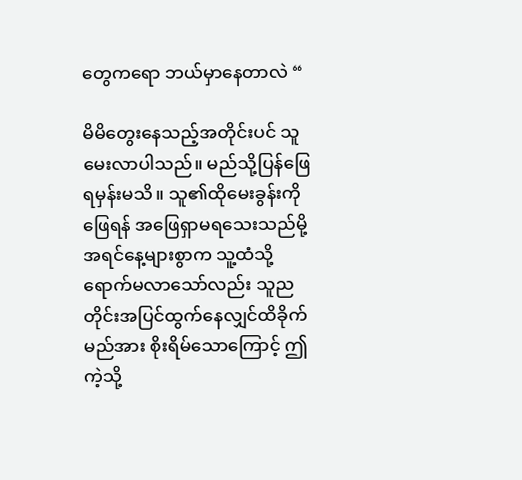တွေကရော ဘယ်မှာနေတာလဲ “

မိမိတွေးနေသည့်အတိုင်းပင် သူမေးလာပါသည်။ မည်သို့ပြန်ဖြေရမှန်းမသိ။ သူ၏ထိုမေးခွန်းကိုဖြေရန် အဖြေရှာမရသေးသည်မို့ အရင်နေ့များစွာက သူ့ထံသို့ ရောက်မလာသော်လည်း သူညတိုင်းအပြင်ထွက်နေလျှင်ထိခိုက်မည်အား စိုးရိမ်သောကြောင့် ဤကဲ့သို့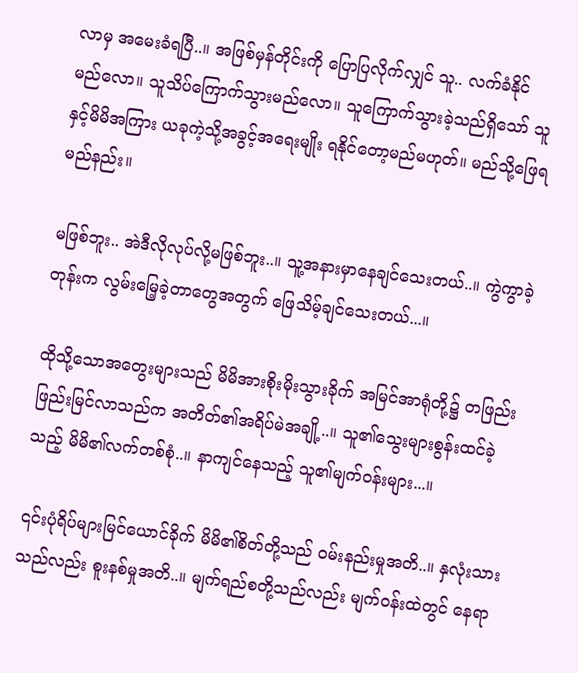လာမှ အမေးခံရပြီ..။ အဖြစ်မှန်တိုင်းကို ပြောပြလိုက်လျှင် သူ.. လက်ခံနိုင်မည်‌လော။ သူသိပ်ကြောက်သွားမည်လော။ သူကြောက်သွားခဲ့သည်ရှိသော် သူနှင့်မိမိအကြား ယခုကဲ့သို့အ‌ခွင့်အရေးမျိုး ရနိုင်တော့မည်မဟုတ်။ မည်သို့ဖြေရမည်နည်း။

မဖြစ်ဘူး.. အဲဒီလိုလုပ်လို့မဖြစ်ဘူး..။ သူ့အနားမှာနေချင်သေးတယ်..။ ကွဲကွာခဲ့တုန်းက လွမ်းမြေ့ခဲ့တာတွေအတွက် ဖြေသိမ့်ချင်သေးတယ်...။

ထိုသို့သောအတွေးများသည် မိမိအားစိုးမိုးသွားခိုက် အမြင်အာရုံတို့၌ တဖြည်းဖြည်းမြင်လာသည်က အတိတ်၏အရိပ်မဲအချို့..။ သူ၏သွေးများစွန်းထင်ခဲ့သည့် မိမိ၏လက်တစ်စုံ..။ နာကျင်နေသည့် သူ၏မျက်ဝန်းများ...။

၎င်းပုံရိပ်များမြင်ယောင်ခိုက် မိမိ၏စိတ်တို့သည် ဝမ်းနည်းမှုအတိ..။ နှလုံးသားသည်လည်း စူးနစ်မှုအတိ..။ မျက်ရည်စတို့သည်လည်း မျက်ဝန်းထဲတွင် နေရာ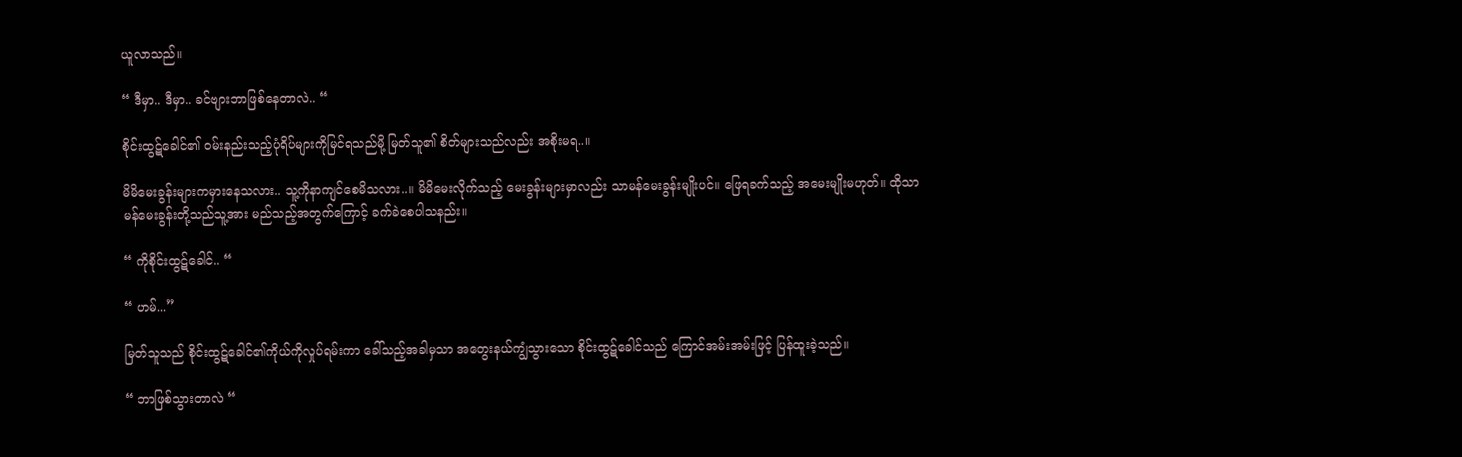ယူလာသည်။

“ ဒီမှာ.. ဒီမှာ.. ခင်ဗျားဘာဖြစ်နေတာလဲ.. “

စိုင်းထွဋ်ခေါင်၏ ဝမ်းနည်းသည့်ပုံရိပ်များကိုမြင်ရသည်မို့ မြတ်သူ၏ စိတ်များသည်လည်း အစိုးမရ..။

မိမိမေးခွန်းများကမှားနေသလား.. သူ့ကိုနာကျင်စေမိသလား..။ မိမိမေးလိုက်သည့် မေးခွန်းများမှာလည်း သာမန်မေးခွန်းမျိုးပင်။ ဖြေရခက်သည့် အမေးမျိုးမဟုတ်။ ထိုသာမန်မေးခွန်းတို့သည်သူ့အား မည်သည့်အတွက်ကြောင့် ခက်ခဲစေပါသနည်း။

“ ကိုစိုင်းထွဋ်ခေါင်.. “

“ ဟမ်...”

မြတ်သူသည် စိုင်းထွဋ်ခေါင်၏ကိုယ်ကိုလှုပ်ရမ်းကာ ခေါ်သည့်အခါမှသာ အတွေးနယ်ကျွံသွားသော စိုင်းထွဋ်ခေါင်သည် ကြောင်အမ်းအမ်းဖြင့် ပြန်ထူးခဲ့သည်။

“ ဘာဖြစ်သွားတာလဲ “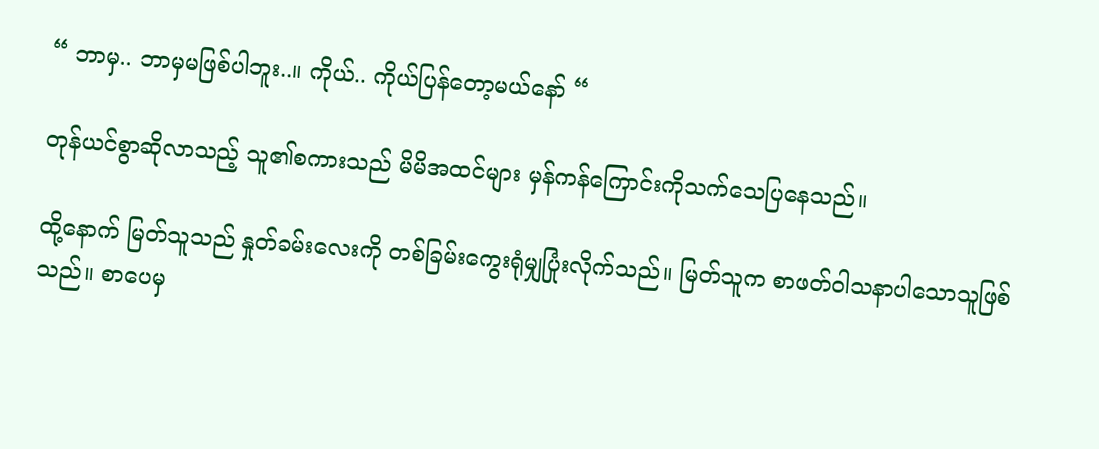“ ဘာမှ.. ဘာမှမဖြစ်ပါဘူး..။ ကိုယ်.. ကိုယ်ပြန်တော့မယ်နော် “

တုန်ယင်စွာဆိုလာသည့် သူ၏စကားသည် မိမိအထင်များ မှန်ကန်ကြောင်းကိုသက်သေပြနေသည်။

ထို့နောက် မြတ်သူသည် နှုတ်ခမ်းလေးကို တစ်ခြမ်းကွေးရုံမျှပြုံးလိုက်သည်။ မြတ်သူက စာဖတ်ဝါသနာပါသောသူဖြစ်သည်။ စာပေမှ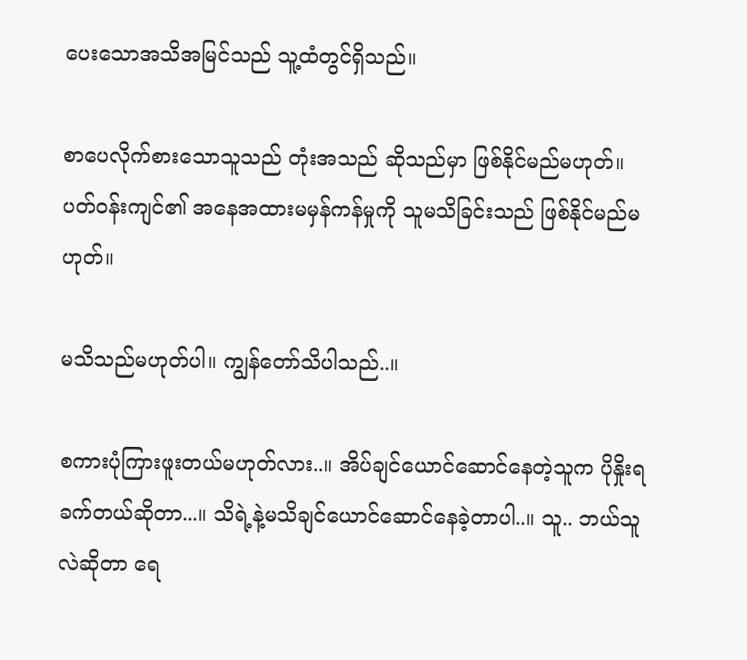ပေးသောအသိအမြင်သည် သူ့ထံတွင်ရှိသည်။

စာပေလိုက်စားသောသူသည် တုံးအသည် ဆိုသည်မှာ ဖြစ်နိုင်မည်မဟုတ်။ ပတ်ဝန်းကျင်၏ အနေအထားမမှန်ကန်မှုကို သူမသိခြင်းသည် ဖြစ်နိုင်မည်မဟုတ်။

မသိသည်မဟုတ်ပါ။ ကျွန်တော်သိပါသည်..။

စကားပုံကြားဖူးတယ်မဟုတ်လား..။ အိပ်ချင်ယောင်ဆောင်နေတဲ့သူက ပိုနှိုးရခက်တယ်ဆိုတာ...။ သိရဲ့နဲ့မသိချင်ယောင်ဆောင်နေခဲ့တာပါ..။ သူ.. ဘယ်သူလဲဆိုတာ ရေ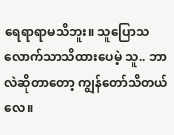ရေရာရာမသိဘူး။ သူပြောသလောက်သာသိထားပေမဲ့ သူ.. ဘာလဲဆိုတာတော့ ကျွန်တော်သိတယ်လေ။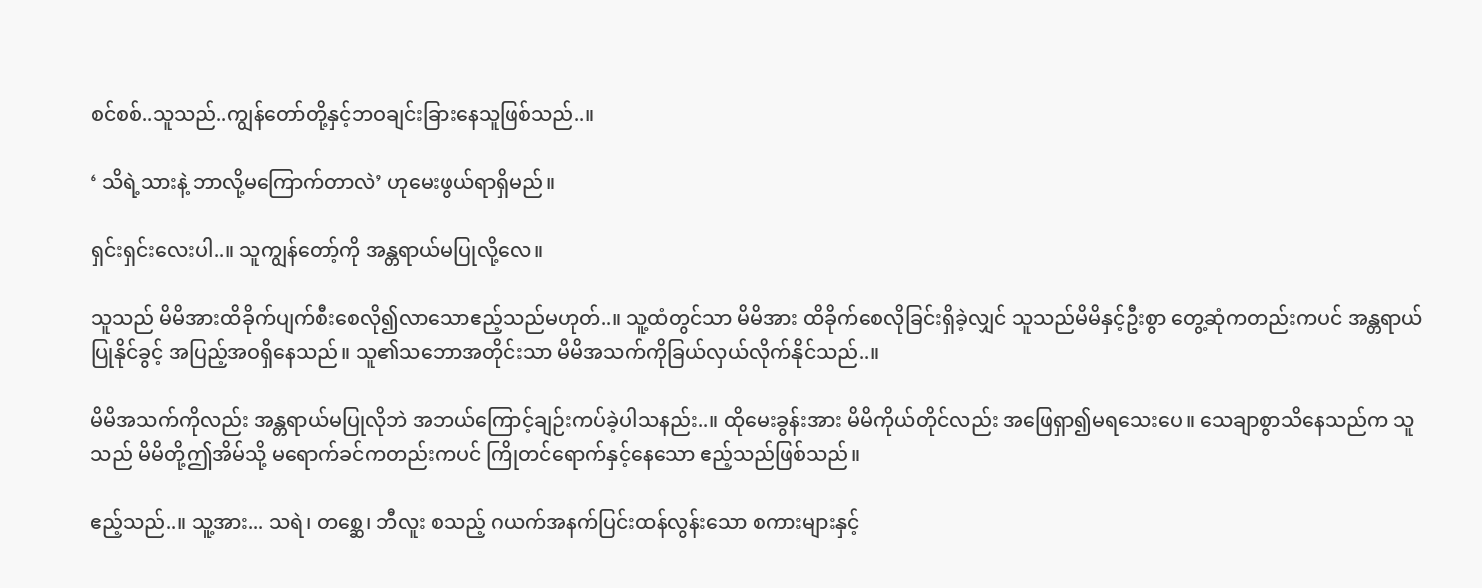စင်စစ်..သူသည်..ကျွန်တော်တို့နှင့်ဘဝချင်းခြားနေသူဖြစ်သည်..။

‘ သိရဲ့သားနဲ့ ဘာလို့မကြောက်တာလဲ’ ဟုမေးဖွယ်ရာရှိမည်။

ရှင်းရှင်းလေးပါ..။ သူကျွန်တော့်ကို အန္တရာယ်မပြုလို့လေ။

သူသည် မိမိအားထိခိုက်ပျက်စီးစေလို၍လာသောဧည့်သည်မဟုတ်..။ သူ့ထံတွင်သာ မိမိအား ထိခိုက်စေလိုခြင်းရှိခဲ့လျှင် သူသည်မိမိနှင့်ဦးစွာ တွေ့ဆုံကတည်းကပင် အန္တရာယ်ပြုနိုင်ခွင့် အပြည့်အဝရှိနေသည်။ သူ၏သ‌ဘောအတိုင်းသာ မိမိအသက်ကိုခြယ်လှယ်လိုက်နိုင်သည်..။

မိမိအသက်ကိုလည်း အန္တရာယ်မပြုလိုဘဲ အဘယ်ကြောင့်ချဉ်းကပ်ခဲ့ပါသနည်း..။ ထိုမေးခွန်းအား မိမိကိုယ်တိုင်လည်း အဖြေရှာ၍မရသေး‌ပေ။ သေချာစွာသိနေသည်က သူသည် မိမိတို့ဤအိမ်သို့ မရောက်ခင်ကတည်းကပင် ကြိုတင်ရောက်နှင့်နေသော ဧည့်သည်ဖြစ်သည်။

ဧည့်သည်..။ သူ့အား... သရဲ၊ တစ္ဆေ၊ ဘီလူး စသည့် ဂယက်အနက်ပြင်းထန်လွန်းသော စကားများနှင့်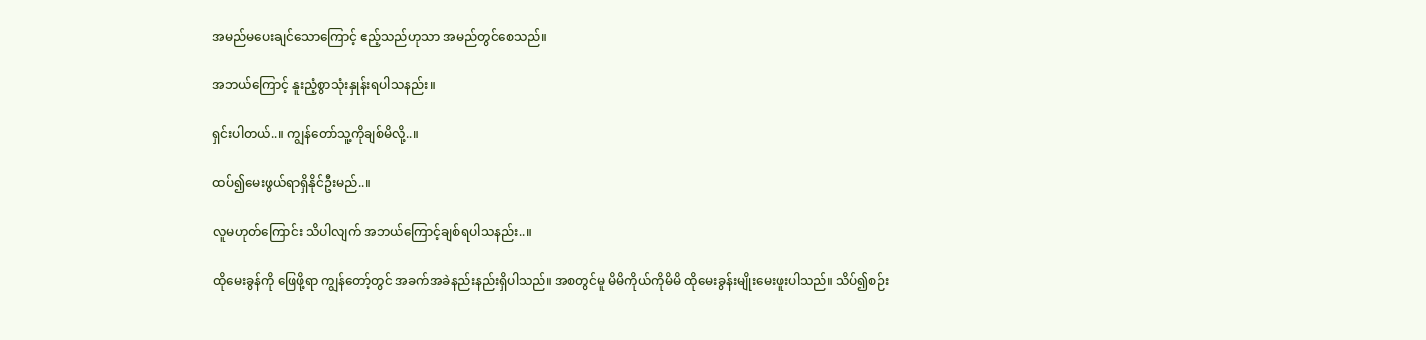အမည်မပေးချင်သောကြောင့် ဧည့်သည်ဟုသာ အမည်တွင်စေသည်။

အဘယ်ကြောင့် နူးညံ့စွာသုံးနှုန်းရပါသနည်း။

ရှင်းပါတယ်..။ ကျွန်တော်သူ့ကိုချစ်မိလို့..။

ထပ်၍မေးဖွယ်ရာရှိနိုင်ဦးမည်..။

လူမဟုတ်ကြောင်း သိပါလျက် အဘယ်ကြောင့်ချစ်ရပါသနည်း..။

ထိုမေးခွန်ကို ဖြေဖို့ရာ ကျွန်တော့်တွင် အခက်အခဲနည်းနည်းရှိပါသည်။ အစတွင်မူ မိမိကိုယ်ကိုမိမိ ထိုမေးခွန်းမျိုးမေးဖူးပါသည်။ သိပ်၍စဉ်း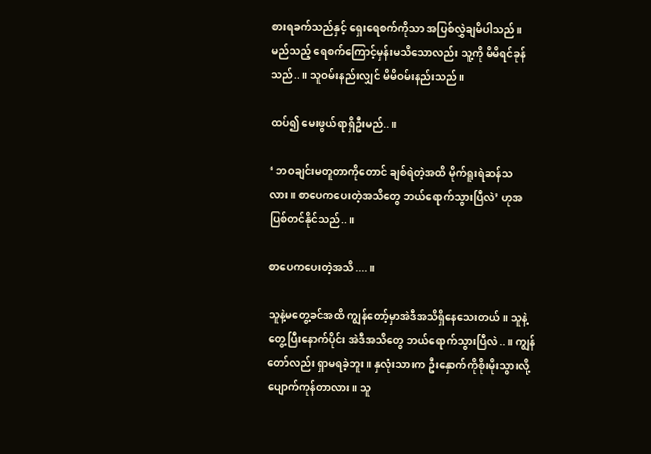စားရခက်သည်နှင့် ရှေးရေစက်ကိုသာ အပြစ်လွှဲချမိပါသည်။ မည်သည့် ရေစက်ကြောင့်မှန်းမသိသောလည်း သူ့ကို မိမိရင်ခုန်သည်..။ သူဝမ်းနည်းလျှင် မိမိဝမ်းနည်းသည်။

ထပ်၍ မေးဖွယ်ရာရှိဦးမည်..။

‘ ဘဝချင်းမတူတာကိုတောင် ချစ်ရဲတဲ့အထိ မိုက်ရူးရဲဆန်သလား။ စာပေကပေးတဲ့အသိတွေ ဘယ်ရောက်သွားပြီလဲ’ ဟုအပြစ်တင်နိုင်သည်..။

စာပေကပေးတဲ့အသိ....။

သူနဲ့မတွေ့ခင်အထိ ကျွန်တော့်မှာအဲဒီအသိရှိနေသေးတယ်။ သူနဲ့တွေ့ပြီးနောက်ပိုင်း အဲဒီအသိ‌တွေ ဘယ်ရောက်သွားပြီလဲ..။ ကျွန်တော်လည်း ရှာမရခဲ့ဘူး။ နှလုံးသားက ဦးနှောက်ကိုစိုးမိုးသွားလို့ပျောက်ကုန်တာလား။ သူ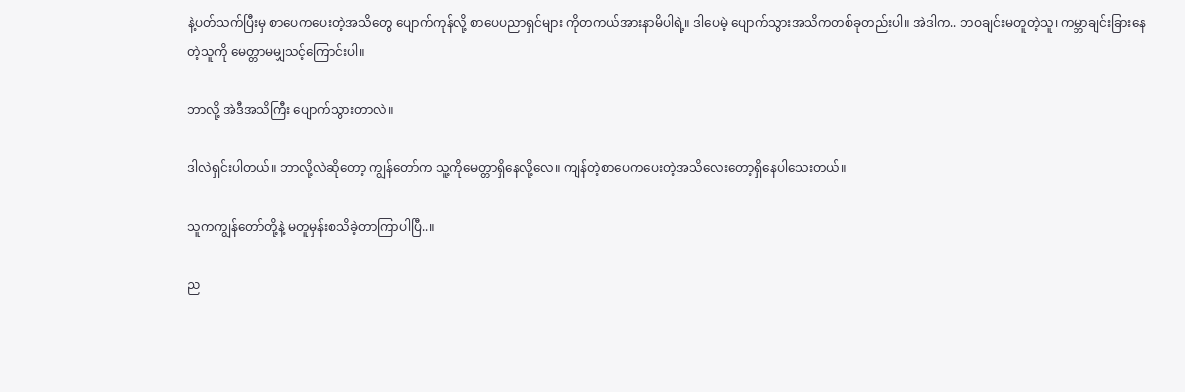နဲ့ပတ်သက်ပြီးမှ စာပေကပေးတဲ့အသိတွေ ပျောက်ကုန်လို့ စာပေပညာရှင်များ ကိုတကယ်အားနာမိပါရဲ့။ ဒါပေမဲ့ ပျောက်သွားအသိကတစ်ခုတည်းပါ။ အဲဒါက.. ဘဝချင်းမတူတဲ့သူ၊ ကမ္ဘာချင်းခြားနေတဲ့သူကို မေတ္တာမမျှသင့်ကြောင်းပါ။

ဘာလို့ အဲဒီအသိကြီး ပျောက်သွားတာလဲ။

ဒါလဲရှင်းပါတယ်။ ဘာလို့လဲဆိုတော့ ကျွန်တော်က သူ့ကိုမေတ္တာရှိနေလို့လေ။ ကျန်တဲ့စာပေကပေးတဲ့အသိလေးတော့ရှိနေပါသေးတယ်။

သူကကျွန်တော်တို့နဲ့ မတူမှန်းစသိခဲ့တာကြာပါပြီ..။

ည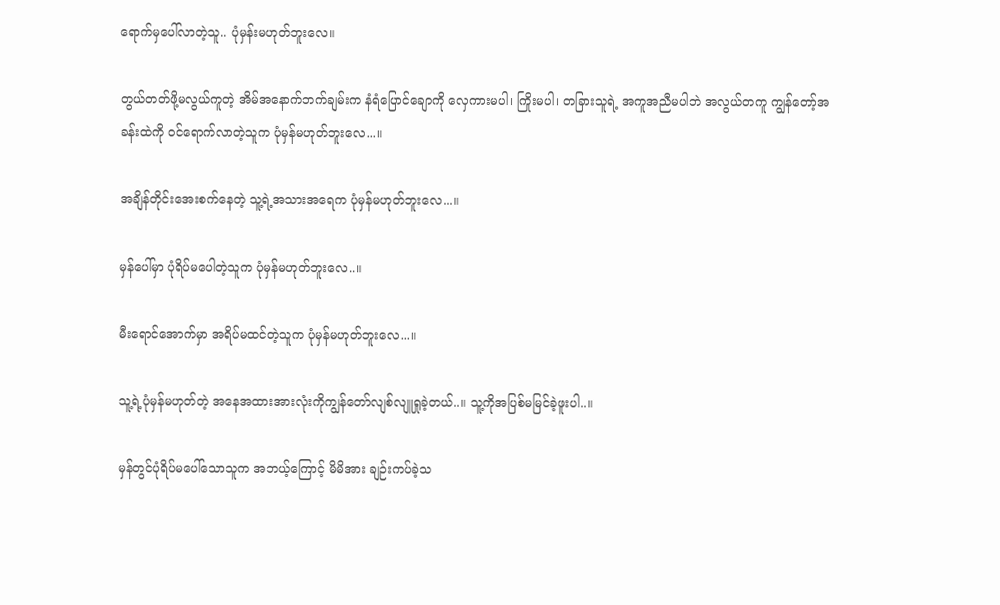ရောက်မှပေါ်လာတဲ့သူ.. ပုံမှန်းမဟုတ်ဘူးလေ။

တွယ်တတ်ဖို့မလွယ်ကူတဲ့ အိမ်အနောက်ဘက်ချမ်းက နံရံပြောင်ချောကို လှေကားမပါ၊ ကြိုးမပါ၊ တခြားသူရဲ့ အကူအညီမပါဘဲ အလွယ်တကူ ကျွန်တော့်အခန်းထဲကို ဝင်ရောက်လာတဲ့သူက ပုံမှန်မဟုတ်ဘူးလေ...။

အချိန်တိုင်းအေးစက်နေတဲ့ သူ့ရဲ့အသားအရေက ပုံမှန်မဟုတ်ဘူးလေ...။

မှန်ပေါ်မှာ ပုံရိပ်မပေါတဲ့သူက ပုံမှန်မဟုတ်ဘူးလေ..။

မီးရောင်အောက်မှာ အရိပ်မထင်တဲ့သူက ပုံမှန်မဟုတ်ဘူးလေ...။

သူ့ရဲ့ပုံမှန်မဟုတ်တဲ့ အနေအထားအားလုံးကိုကျွန်တော်လျစ်လျူရှုခဲ့တယ်..။ သူ့ကိုအပြစ်မမြင်ခဲ့ဖူးပါ..။

မှန်တွင်ပုံရိပ်မပေါ်သောသူက အဘယ့်ကြောင့် မိမိအား ချဉ်းကပ်ခဲ့သ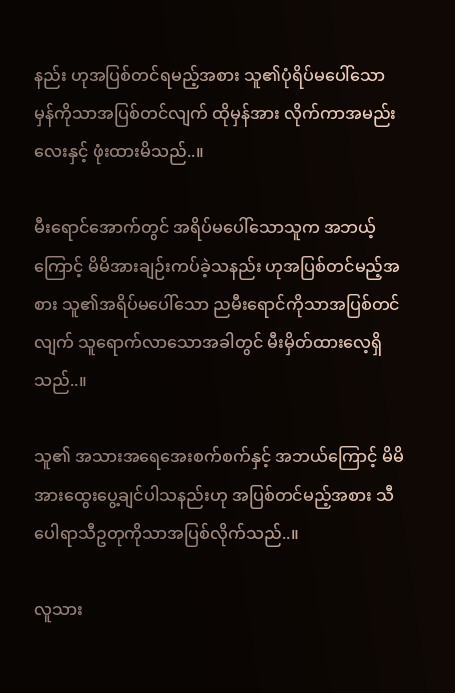နည်း ဟုအပြစ်တင်ရမည့်အစား သူ၏ပုံရိပ်မပေါ်သောမှန်ကိုသာအပြစ်တင်လျက် ထိုမှန်အား လိုက်ကာအမည်းလေးနှင့် ဖုံးထားမိသည်..။

မီးရောင်အောက်တွင် အရိပ်မပေါ်‌သောသူက အဘယ့်ကြောင့် မိမိအားချဉ်းကပ်ခဲ့သနည်း ဟုအပြစ်တင်မည့်အစား သူ၏အရိပ်မပေါ်‌သော ညမီးရောင်ကိုသာအပြစ်တင်လျက် သူရောက်လာသောအခါတွင် မီးမှိတ်ထားလေ့ရှိသည်..။

သူ၏ အသားအရေအေးစက်စက်နှင့် အဘယ်ကြောင့် မိမိအားထွေးပွေ့ချင်ပါသနည်းဟု အပြစ်တင်မည့်အစား သီပေါရာသီဥတုကိုသာအပြစ်လိုက်သည်..။

လူသား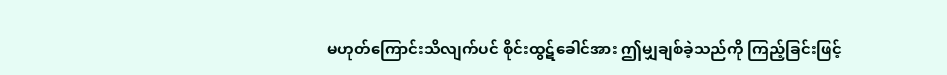မဟုတ်ကြောင်းသိလျက်ပင် စိုင်းထွဋ်ခေါင်အား ဤမျှချစ်ခဲ့သည်ကို ကြည့်ခြင်းဖြင့်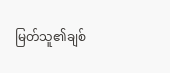မြတ်သူ၏ချစ်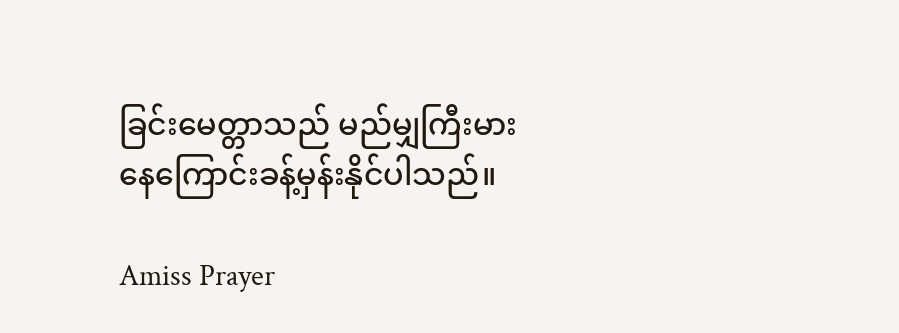ခြင်းမေတ္တာသည် မည်မျှကြီးမားနေကြောင်းခန့်မှန်းနိုင်ပါသည်။

Amiss Prayer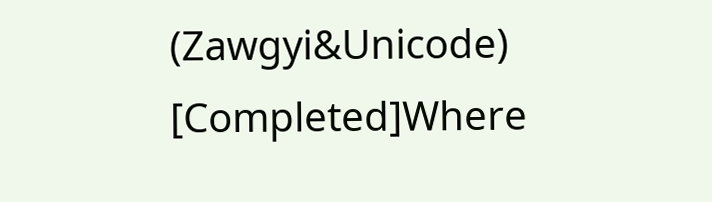(Zawgyi&Unicode) [Completed]Where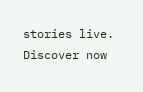stories live. Discover now